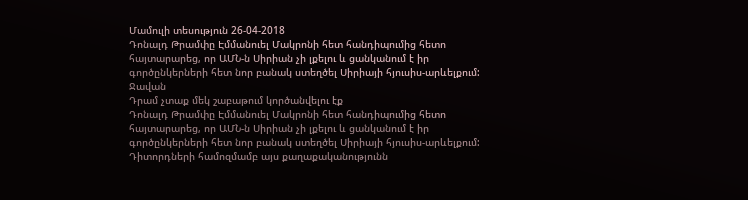Մամուլի տեսություն 26-04-2018
Դոնալդ Թրամփը Էմմանուել Մակրոնի հետ հանդիպումից հետո հայտարարեց, որ ԱՄՆ-ն Սիրիան չի լքելու և ցանկանում է իր գործընկերների հետ նոր բանակ ստեղծել Սիրիայի հյուսիս-արևելքում:
Ջավան
Դրամ չտաք մեկ շաբաթում կործանվելու էք
Դոնալդ Թրամփը Էմմանուել Մակրոնի հետ հանդիպումից հետո հայտարարեց, որ ԱՄՆ-ն Սիրիան չի լքելու և ցանկանում է իր գործընկերների հետ նոր բանակ ստեղծել Սիրիայի հյուսիս-արևելքում:
Դիտորդների համոզմամբ այս քաղաքականությունն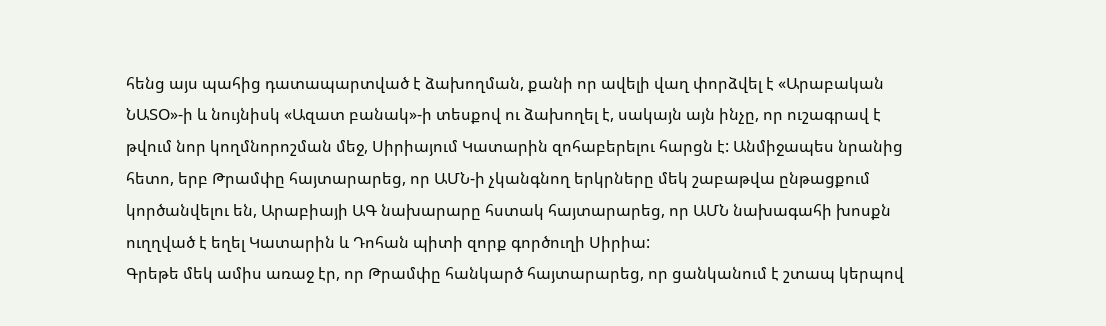հենց այս պահից դատապարտված է ձախողման, քանի որ ավելի վաղ փորձվել է «Արաբական ՆԱՏՕ»-ի և նույնիսկ «Ազատ բանակ»-ի տեսքով ու ձախողել է, սակայն այն ինչը, որ ուշագրավ է թվում նոր կողմնորոշման մեջ, Սիրիայում Կատարին զոհաբերելու հարցն է: Անմիջապես նրանից հետո, երբ Թրամփը հայտարարեց, որ ԱՄՆ-ի չկանգնող երկրները մեկ շաբաթվա ընթացքում կործանվելու են, Արաբիայի ԱԳ նախարարը հստակ հայտարարեց, որ ԱՄՆ նախագահի խոսքն ուղղված է եղել Կատարին և Դոհան պիտի զորք գործուղի Սիրիա:
Գրեթե մեկ ամիս առաջ էր, որ Թրամփը հանկարծ հայտարարեց, որ ցանկանում է շտապ կերպով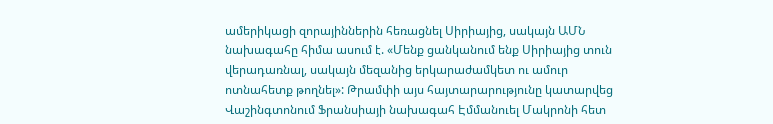ամերիկացի զորայիններին հեռացնել Սիրիայից, սակայն ԱՄՆ նախագահը հիմա ասում է. «Մենք ցանկանում ենք Սիրիայից տուն վերադառնալ, սակայն մեզանից երկարաժամկետ ու ամուր ոտնահետք թողնել»: Թրամփի այս հայտարարությունը կատարվեց Վաշինգտոնում Ֆրանսիայի նախագահ Էմմանուել Մակրոնի հետ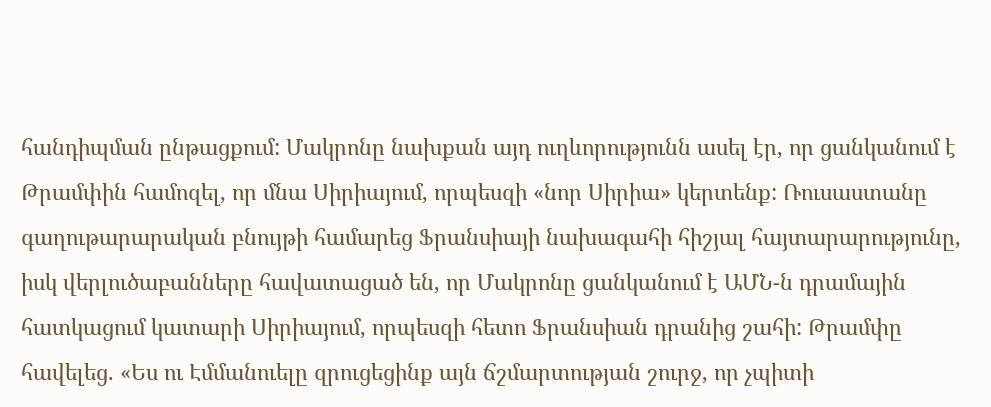հանդիպման ընթացքում: Մակրոնը նախքան այդ ուղևորությունն ասել էր, որ ցանկանում է Թրամփին համոզել, որ մնա Սիրիայում, որպեսզի «նոր Սիրիա» կերտենք: Ռուսաստանը գաղութարարական բնույթի համարեց Ֆրանսիայի նախագահի հիշյալ հայտարարությունը, իսկ վերլուծաբանները հավատացած են, որ Մակրոնը ցանկանում է ԱՄՆ-ն դրամային հատկացում կատարի Սիրիայում, որպեսզի հետո Ֆրանսիան դրանից շահի: Թրամփը հավելեց. «Ես ու Էմմանուելը զրուցեցինք այն ճշմարտության շուրջ, որ չպիտի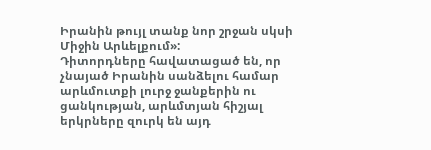Իրանին թույլ տանք նոր շրջան սկսի Միջին Արևելքում»:
Դիտորդները հավատացած են, որ չնայած Իրանին սանձելու համար արևմուտքի լուրջ ջանքերին ու ցանկության, արևմտյան հիշյալ երկրները զուրկ են այդ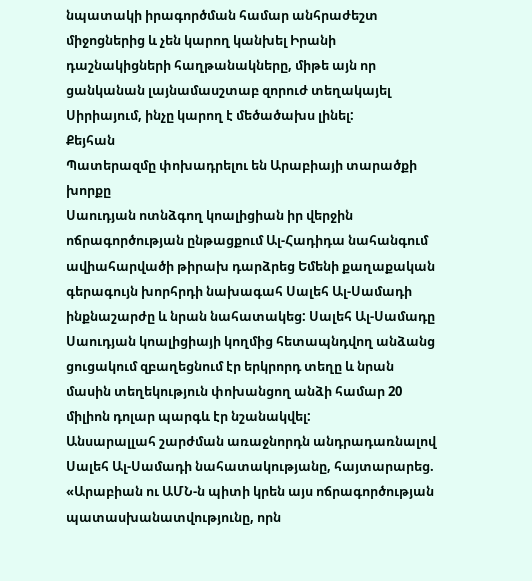նպատակի իրագործման համար անհրաժեշտ միջոցներից և չեն կարող կանխել Իրանի դաշնակիցների հաղթանակները, միթե այն որ ցանկանան լայնամասշտաբ զորուժ տեղակայել Սիրիայում, ինչը կարող է մեծածախս լինել:
Քեյհան
Պատերազմը փոխադրելու են Արաբիայի տարածքի խորքը
Սաուդյան ոտնձգող կոալիցիան իր վերջին ոճրագործության ընթացքում Ալ-Հադիդա նահանգում ավիահարվածի թիրախ դարձրեց Եմենի քաղաքական գերագույն խորհրդի նախագահ Սալեհ Ալ-Սամադի ինքնաշարժը և նրան նահատակեց: Սալեհ Ալ-Սամադը Սաուդյան կոալիցիայի կողմից հետապնդվող անձանց ցուցակում զբաղեցնում էր երկրորդ տեղը և նրան մասին տեղեկություն փոխանցող անձի համար 20 միլիոն դոլար պարգև էր նշանակվել:
Անսարալլահ շարժման առաջնորդն անդրադառնալով Սալեհ Ալ-Սամադի նահատակությանը, հայտարարեց. «Արաբիան ու ԱՄՆ-ն պիտի կրեն այս ոճրագործության պատասխանատվությունը, որն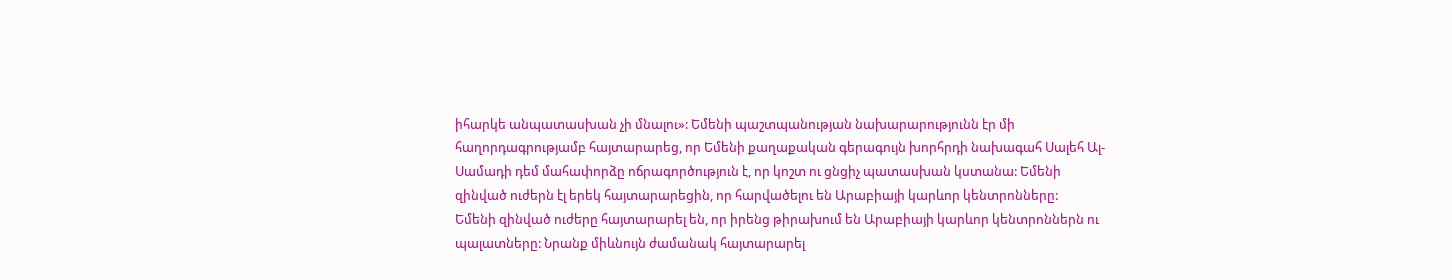իհարկե անպատասխան չի մնալու»: Եմենի պաշտպանության նախարարությունն էր մի հաղորդագրությամբ հայտարարեց, որ Եմենի քաղաքական գերագույն խորհրդի նախագահ Սալեհ Ալ-Սամադի դեմ մահափորձը ոճրագործություն է, որ կոշտ ու ցնցիչ պատասխան կստանա: Եմենի զինված ուժերն էլ երեկ հայտարարեցին, որ հարվածելու են Արաբիայի կարևոր կենտրոնները:
Եմենի զինված ուժերը հայտարարել են, որ իրենց թիրախում են Արաբիայի կարևոր կենտրոններն ու պալատները: Նրանք միևնույն ժամանակ հայտարարել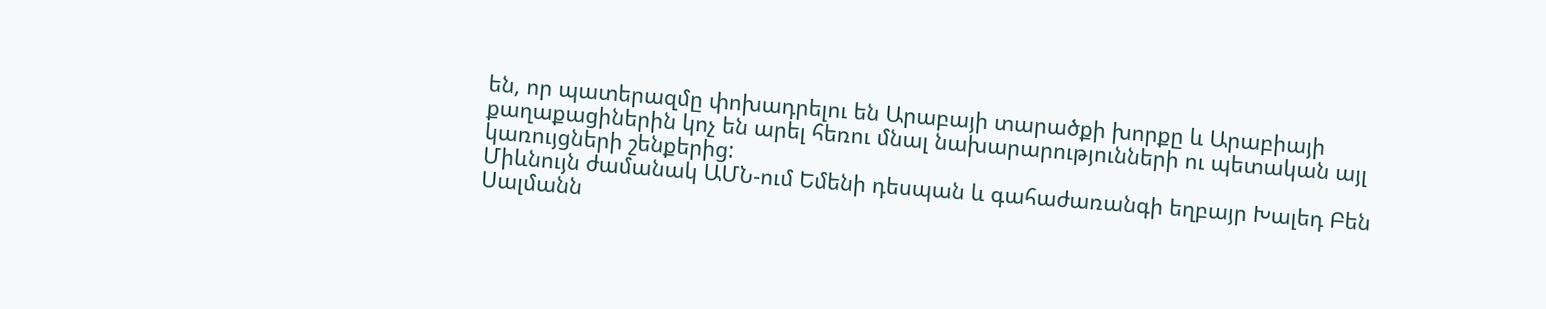են, որ պատերազմը փոխադրելու են Արաբայի տարածքի խորքը և Արաբիայի քաղաքացիներին կոչ են արել հեռու մնալ նախարարությունների ու պետական այլ կառույցների շենքերից:
Միևնույն ժամանակ ԱՄՆ-ում Եմենի դեսպան և գահաժառանգի եղբայր Խալեդ Բեն Սալմանն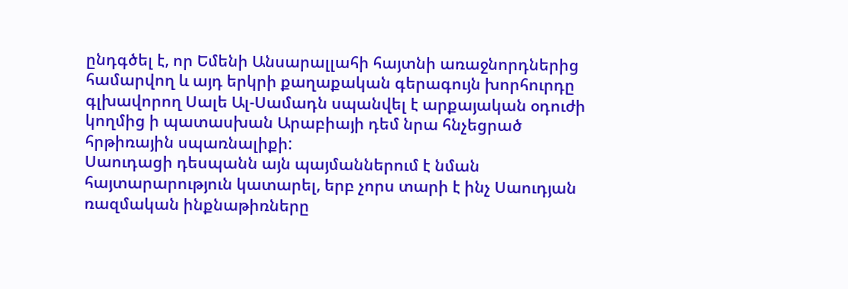ընդգծել է, որ Եմենի Անսարալլահի հայտնի առաջնորդներից համարվող և այդ երկրի քաղաքական գերագույն խորհուրդը գլխավորող Սալե Ալ-Սամադն սպանվել է արքայական օդուժի կողմից ի պատասխան Արաբիայի դեմ նրա հնչեցրած հրթիռային սպառնալիքի:
Սաուդացի դեսպանն այն պայմաններում է նման հայտարարություն կատարել, երբ չորս տարի է ինչ Սաուդյան ռազմական ինքնաթիռները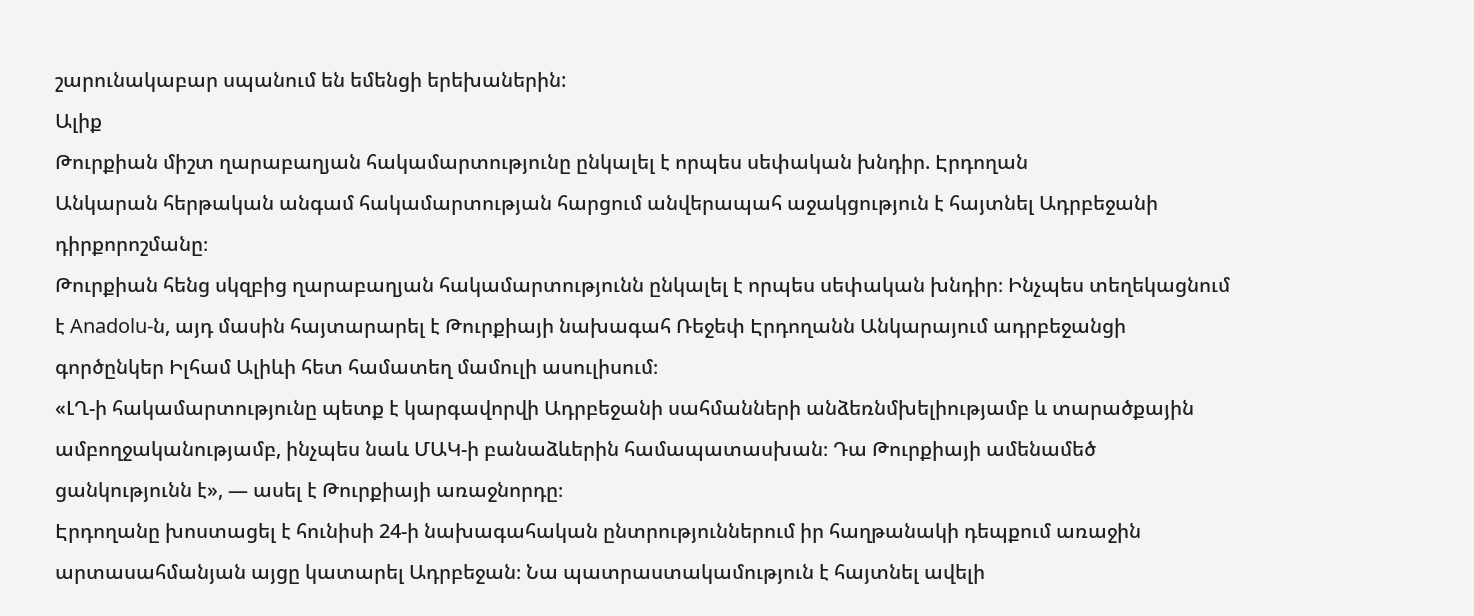շարունակաբար սպանում են եմենցի երեխաներին:
Ալիք
Թուրքիան միշտ ղարաբաղյան հակամարտությունը ընկալել է որպես սեփական խնդիր. Էրդողան
Անկարան հերթական անգամ հակամարտության հարցում անվերապահ աջակցություն է հայտնել Ադրբեջանի դիրքորոշմանը։
Թուրքիան հենց սկզբից ղարաբաղյան հակամարտությունն ընկալել է որպես սեփական խնդիր։ Ինչպես տեղեկացնում է Anadolu-ն, այդ մասին հայտարարել է Թուրքիայի նախագահ Ռեջեփ Էրդողանն Անկարայում ադրբեջանցի գործընկեր Իլհամ Ալիևի հետ համատեղ մամուլի ասուլիսում։
«ԼՂ-ի հակամարտությունը պետք է կարգավորվի Ադրբեջանի սահմանների անձեռնմխելիությամբ և տարածքային ամբողջականությամբ, ինչպես նաև ՄԱԿ-ի բանաձևերին համապատասխան։ Դա Թուրքիայի ամենամեծ ցանկությունն է», — ասել է Թուրքիայի առաջնորդը։
Էրդողանը խոստացել է հունիսի 24-ի նախագահական ընտրություններում իր հաղթանակի դեպքում առաջին արտասահմանյան այցը կատարել Ադրբեջան։ Նա պատրաստակամություն է հայտնել ավելի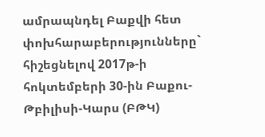ամրապնդել Բաքվի հետ փոխհարաբերությունները` հիշեցնելով 2017թ-ի հոկտեմբերի 30-ին Բաքու-Թբիլիսի-Կարս (ԲԹԿ)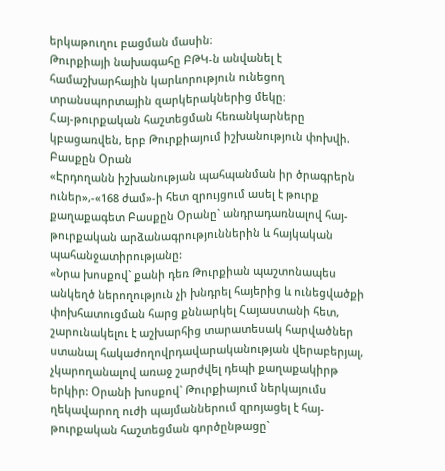երկաթուղու բացման մասին։
Թուրքիայի նախագահը ԲԹԿ-ն անվանել է համաշխարհային կարևորություն ունեցող տրանսպորտային զարկերակներից մեկը։
Հայ-թուրքական հաշտեցման հեռանկարները կբացառվեն, երբ Թուրքիայում իշխանություն փոխվի. Բասքըն Օրան
«Էրդողանն իշխանության պահպանման իր ծրագրերն ուներ»,-«168 ժամ»-ի հետ զրույցում ասել է թուրք քաղաքագետ Բասքըն Օրանը` անդրադառնալով հայ-թուրքական արձանագրություններին և հայկական պահանջատիրությանը:
«Նրա խոսքով` քանի դեռ Թուրքիան պաշտոնապես անկեղծ ներողություն չի խնդրել հայերից և ունեցվածքի փոխհատուցման հարց քննարկել Հայաստանի հետ, շարունակելու է աշխարհից տարատեսակ հարվածներ ստանալ հակաժողովրդավարականության վերաբերյալ, չկարողանալով առաջ շարժվել դեպի քաղաքակիրթ երկիր: Օրանի խոսքով` Թուրքիայում ներկայումս ղեկավարող ուժի պայմաններում զրոյացել է հայ-թուրքական հաշտեցման գործընթացը`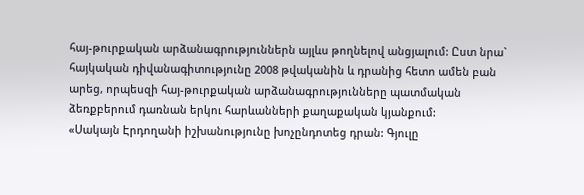հայ-թուրքական արձանագրություններն այլևս թողնելով անցյալում: Ըստ նրա` հայկական դիվանագիտությունը 2008 թվականին և դրանից հետո ամեն բան արեց, որպեսզի հայ-թուրքական արձանագրությունները պատմական ձեռքբերում դառնան երկու հարևանների քաղաքական կյանքում:
«Սակայն Էրդողանի իշխանությունը խոչընդոտեց դրան: Գյուլը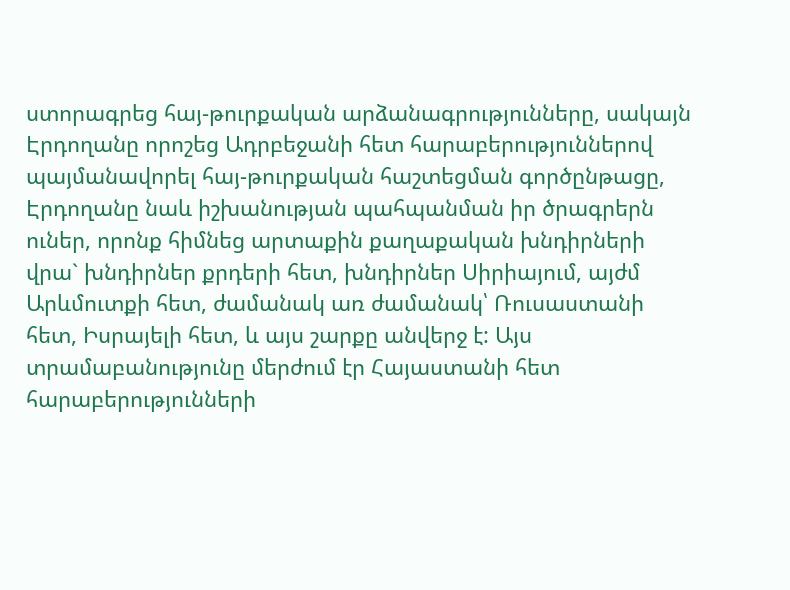ստորագրեց հայ-թուրքական արձանագրությունները, սակայն Էրդողանը որոշեց Ադրբեջանի հետ հարաբերություններով պայմանավորել հայ-թուրքական հաշտեցման գործընթացը, Էրդողանը նաև իշխանության պահպանման իր ծրագրերն ուներ, որոնք հիմնեց արտաքին քաղաքական խնդիրների վրա` խնդիրներ քրդերի հետ, խնդիրներ Սիրիայում, այժմ Արևմուտքի հետ, ժամանակ առ ժամանակ՝ Ռուսաստանի հետ, Իսրայելի հետ, և այս շարքը անվերջ է: Այս տրամաբանությունը մերժում էր Հայաստանի հետ հարաբերությունների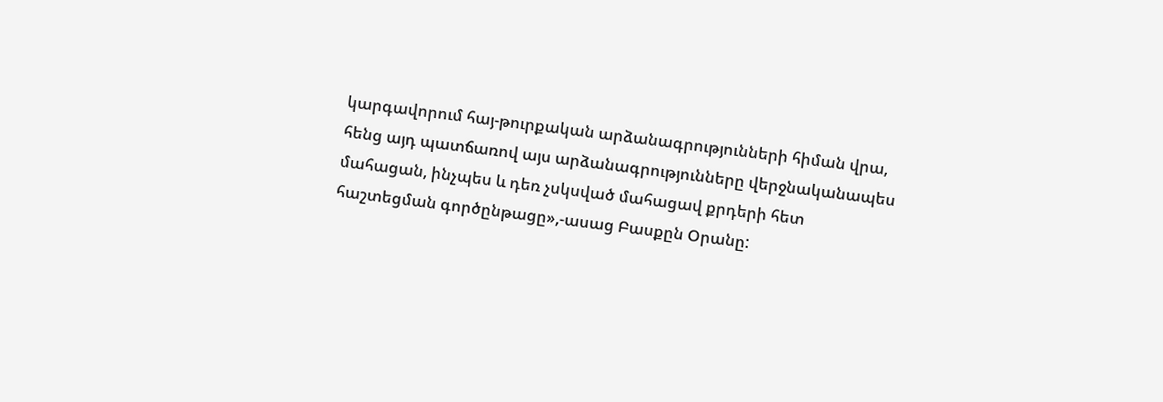կարգավորում հայ-թուրքական արձանագրությունների հիման վրա, հենց այդ պատճառով այս արձանագրությունները վերջնականապես մահացան, ինչպես և դեռ չսկսված մահացավ քրդերի հետ հաշտեցման գործընթացը»,-ասաց Բասքըն Օրանը: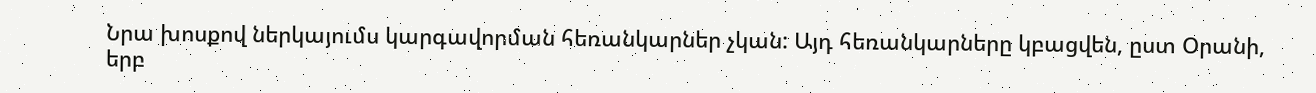Նրա խոսքով ներկայումս կարգավորման հեռանկարներ չկան: Այդ հեռանկարները կբացվեն, ըստ Օրանի, երբ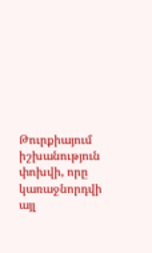Թուրքիայում իշխանություն փոխվի, որը կառաջնորդվի այլ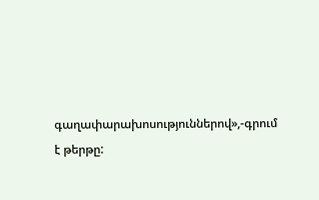գաղափարախոսություններով»,-գրում է թերթը: